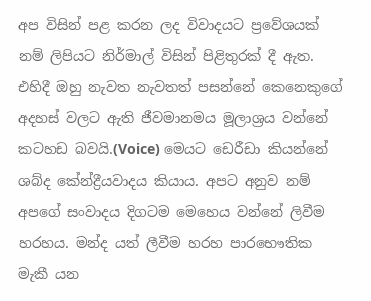අප විසින් පළ කරන ලද විවාදයට ප්‍රවේශයක් නම් ලිපියට නිර්මාල් විසින් පිළිතුරක් දී ඇත. එහිදී ඔහු නැවත නැවතත් පසන්නේ කෙනෙකුගේ අදහස් වලට ඇති ජීවමානමය මූලාශ්‍රය වන්නේ කටහඩ බවයි.(Voice) මෙයට ඩෙරීඩා කියන්නේ ශබ්ද කේන්ද්‍රීයවාදය කියාය. අපට අනුව නම් අපගේ සංවාදය දිගටම මෙහෙය වන්නේ ලිවීම හරහය. මන්ද යත් ලීවීම හරහ පාරභෞතික මැකී යන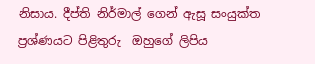නිසාය. දීප්ති නිර්මාල් ගෙන් ඇසූ සංයුක්ත ප්‍රශ්ණයට පිළිතුරු  ඔහුගේ ලිපිය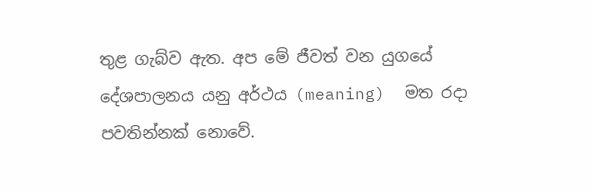තුළ ගැබ්ව ඇත. අප මේ ජීවත් වන යුගයේ දේශපාලනය යනු අර්ථය (meaning)  මත රදා පවතින්නක් නොවේ.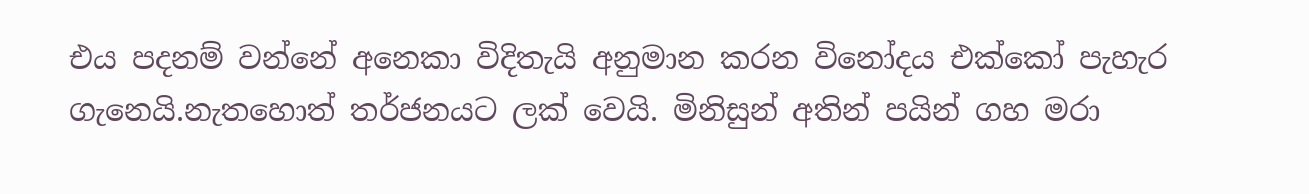එය පදනම් වන්නේ අනෙකා විදිතැයි අනුමාන කරන විනෝදය එක්කෝ පැහැර ගැනෙයි.නැතහොත් තර්ජනයට ලක් වෙයි. මිනිසුන් අතින් පයින් ගහ මරා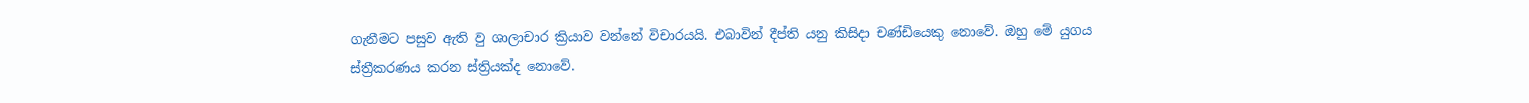ගැනීමට පසුව ඇති වු ශාලාචාර ක්‍රියාව වන්නේ විචාරයයි. එබාවින් දීප්ති යනු කිසිදා චණ්ඩියෙකු නොවේ. ඔහු මේ යුගය ස්ත්‍රීකරණය කරන ස්ත්‍රියක්ද නොවේ.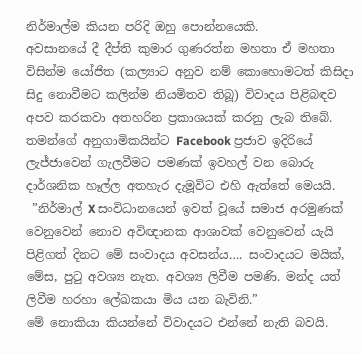නිර්මාල්ම කියන පරිදි ඔහු පොන්නයෙකි.
අවසානයේ දී දීප්ති කුමාර ගුණරත්න මහතා ඒ මහතා විසින්ම යෝජිත (කල්‍යාට අනුව නම් කොහොමටත් කිසිදා සිදු නොවීමට කලින්ම නියමිතව තිබූ) විවාදය පිළිබඳව අපව කරකවා අතහරින ප්‍රකාශයක් කරනු ලැබ තිබේ. තමන්ගේ අනුගාමිකයින්ට Facebook ප්‍රජාව ඉදිරියේ ලැජ්ජාවෙන් ගැලවීමට පමණක් ඉවහල් වන බොරු දාර්ශනික හෑල්ල අතහැර දැමූවිට එහි ඇත්තේ මෙයයි.
 ”නිර්මාල් X සංවිධානයෙන් ඉවත් වූයේ සමාජ අරමුණක් වෙනුවෙන් නොව අවිඥානක ආශාවක් වෙනුවෙන් යැයි පිළිගත් දිනට මේ සංවාදය අවසන්ය…. සංවාදයට මයික්, මේස, පුටු අවශ්‍ය නැත. අවශ්‍ය ලිවීම පමණි. මන්ද යත් ලිවීම හරහා ලේඛකයා මිය යන බැවිනි.”
මේ නොකියා කියන්නේ විවාදයට එන්නේ නැති බවයි.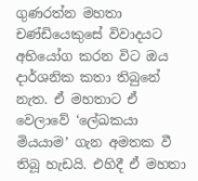ගුණරත්න මහතා චණ්ඩියෙකුසේ විවාදයට අභියෝග කරන විට ඔය දාර්ශනික කතා තිබුනේ නැත. ඒ මහතාට ඒ වෙලාවේ ‘ලේඛකයා මියයාම’ ගැන අමතක වී තිබූ හැඩයි. එහිදී ඒ මහතා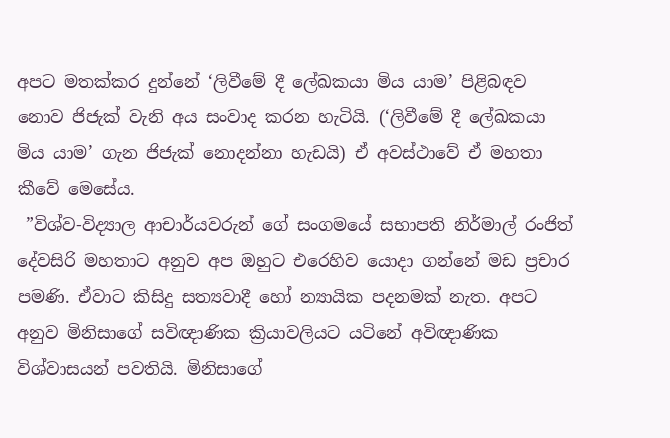අපට මතක්කර දුන්නේ ‘ලිවීමේ දී ලේඛකයා මිය යාම’ පිළිබඳව නොව ජිජැක් වැනි අය සංවාද කරන හැටියි. (‘ලිවීමේ දී ලේඛකයා මිය යාම’ ගැන ජිජැක් නොදන්නා හැඩයි) ඒ අවස්ථාවේ ඒ මහතා කීවේ මෙසේය.
 ”විශ්ව-විද්‍යාල ආචාර්යවරුන් ගේ සංගමයේ සභාපති නිර්මාල් රංජිත් දේවසිරි මහතාට අනුව අප ඔහුට එරෙහිව යොදා ගන්නේ මඩ ප්‍රචාර පමණි. ඒවාට කිසිදු සත්‍යවාදී හෝ න්‍යායික පදනමක් නැත. අපට අනුව මිනිසාගේ සවිඥාණික ක්‍රියාවලියට යටිනේ අවිඥාණික විශ්වාසයන් පවතියි. මිනිසාගේ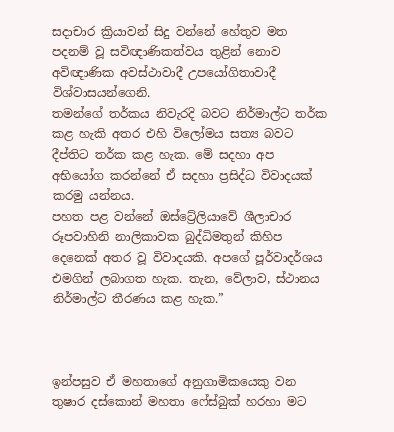සදාචාර ක්‍රියාවන් සිදු වන්නේ හේතුව මත පදනම් වූ සවිඥාණිකත්වය තුළින් නොව අවිඥාණික අවස්ථාවාදී උපයෝගිතාවාදී විශ්වාසයන්ගෙනි.
තමන්ගේ තර්කය නිවැරදි බවට නිර්මාල්ට තර්ක කළ හැකි අතර එහි විලෝමය සත්‍ය බවට දීප්තිට තර්ක කළ හැක. මේ සදහා අප අභියෝග කරන්නේ ඒ සදහා ප්‍රසිද්ධ විවාදයක් කරමු යන්නය.
පහත පළ වන්නේ ඔස්ට්‍රේලියාවේ ශීලාචාර රූපවාහිනි නාලිකාවක බුද්ධිමතුන් කිහිප දෙනෙක් අතර වූ විවාදයකි. අපගේ පූර්වාදර්ශය එමගින් ලබාගත හැක. තැන, වේලාව, ස්ථානය නිර්මාල්ට තීරණය කළ හැක.”



ඉන්පසුව ඒ මහතාගේ අනුගාමිකයෙකු වන තුෂාර දස්කොන් මහතා ෆේස්බුක් හරහා මට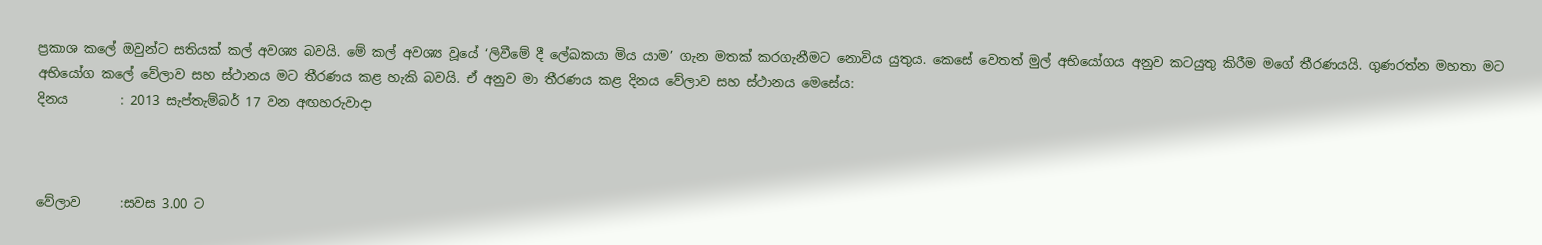ප්‍රකාශ කලේ ඔවුන්ට සතියක් කල් අවශ්‍ය බවයි. මේ කල් අවශ්‍ය වූයේ ‘ලිවීමේ දී ලේඛකයා මිය යාම’ ගැන මතක් කරගැනීමට නොවිය යුතුය. කෙසේ වෙතත් මුල් අභියෝගය අනුව කටයුතු කිරීම මගේ තීරණයයි. ගුණරත්න මහතා මට අභියෝග කලේ වේලාව සහ ස්ථානය මට තීරණය කළ හැකි බවයි. ඒ අනුව මා තීරණය කළ දිනය වේලාව සහ ස්ථානය මෙසේය:
දිනය        : 2013 සැප්තැම්බර් 17 වන අඟහරුවාදා



වේලාව      :සවස 3.00 ට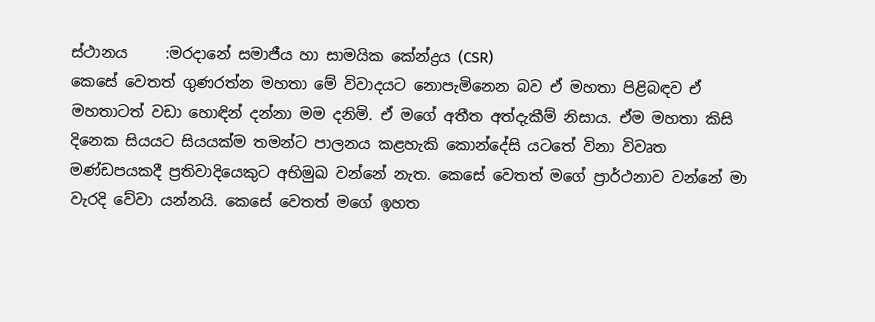ස්ථානය     :මරදානේ සමාජීය හා සාමයික කේන්ද්‍රය (CSR)
කෙසේ වෙතත් ගුණරත්න මහතා මේ විවාදයට නොපැමිනෙන බව ඒ මහතා පිළිබඳව ඒ මහතාටත් වඩා හොඳින් දන්නා මම දනිමි. ඒ මගේ අතීත අත්දැකීම් නිසාය. ඒම මහතා කිසි දිනෙක සියයට සියයක්ම තමන්ට පාලනය කළහැකි කොන්දේසි යටතේ විනා විවෘත මණ්ඩපයකදී ප්‍රතිවාදියෙකුට අභිමුඛ වන්නේ නැත. කෙසේ වෙතත් මගේ ප්‍රාර්ථනාව වන්නේ මා වැරදි වේවා යන්නයි. කෙසේ වෙතත් මගේ ඉහත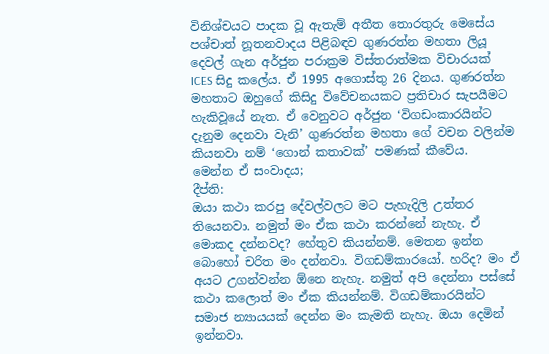විනිශ්චයට පාදක වූ ඇතැම් අතීත තොරතුරු මෙසේය
පශ්චාත් නූතනවාදය පිළිබඳව ගුණරත්න මහතා ලියූ දෙවල් ගැන අර්ජුන පරාක්‍රම විස්තරාත්මක විචාරයක් ICES සිදු කලේය. ඒ 1995 අගොස්තු 26 දිනය. ගුණරත්න මහතාට ඔහුගේ කිසිදු විවේචනයකට ප්‍රතිචාර සැපයීමට හැකිවූයේ නැත. ඒ වෙනුවට අර්ජුන ‘විගඩංකාරයින්ට දැනුම දෙනවා වැනි’ ගුණරත්න මහතා ගේ වචන වලින්ම කියනවා නම් ‘ගොන් කතාවක්’ පමණක් කීවේය.
මෙන්න ඒ සංවාදය;
දීප්ති:
ඔයා කථා කරපු දේවල්වලට මට පැහැදිලි උත්තර තියෙනවා. නමුත් මං ඒක කථා කරන්නේ නැහැ. ඒ මොකද දන්නවද? හේතුව කියන්නම්. මෙතන ඉන්න බොහෝ චරිත මං දන්නවා. විගඩම්කාරයෝ. හරිද? මං ඒ අයට උගන්වන්න ඕනෙ නැහැ. නමුත් අපි දෙන්නා පස්සේ කථා කලොත් මං ඒක කියන්නම්. විගඩම්කාරයින්ට සමාජ න්‍යායයක් දෙන්න මං කැමති නැහැ. ඔයා දෙමින් ඉන්නවා.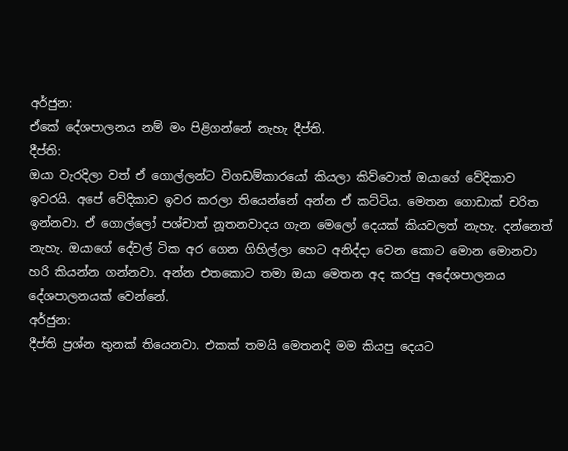අර්ජුන:
ඒකේ දේශපාලනය නම් මං පිළිගන්නේ නැහැ දීප්ති.
දීප්ති:
ඔයා වැරදිලා වත් ඒ ගොල්ලන්ට විගඩම්කාරයෝ කියලා කිව්වොත් ඔයාගේ වේදිකාව ඉවරයි. අපේ වේදිකාව ඉවර කරලා තියෙන්නේ අන්න ඒ කට්ටිය. මෙතන ගොඩාක් චරිත ඉන්නවා. ඒ ගොල්ලෝ පශ්චාත් නූතනවාදය ගැන මෙලෝ දෙයක් කියවලත් නැහැ. දන්නෙත් නැහැ. ඔයාගේ දේවල් ටික අර ගෙන ගිහිල්ලා හෙට අනිද්දා වෙන කොට මොන මොනවා හරි කියන්න ගන්නවා. අන්න එතකොට තමා ඔයා මෙතන අද කරපු අදේශපාලනය දේශපාලනයක් වෙන්නේ.
අර්ජුන:
දීප්ති ප්‍රශ්න තුනක් තියෙනවා. එකක් තමයි මෙතනදි මම කියපු දෙයට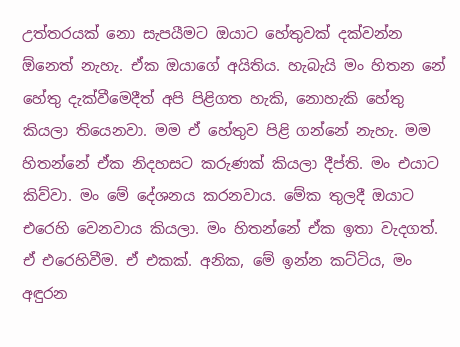උත්තරයක් නො සැපයීමට ඔයාට හේතුවක් දක්වන්න ඕනෙත් නැහැ. ඒක ඔයාගේ අයිතිය. හැබැයි මං හිතන‍ නේ හේතු දැක්වීමෙදීත් අපි පිළිගත හැකි, නොහැකි හේතු කියලා තියෙනවා. මම ඒ හේතුව පිළි ගන්නේ නැහැ. මම හිතන්නේ ඒක නිදහසට කරුණක් කියලා දීප්ති. මං එයාට කිව්වා. මං මේ දේශනය කරනවාය. මේක තුලදී ඔයාට එරෙහි වෙනවාය කියලා. මං හිතන්නේ ඒක ඉතා වැදගත්. ඒ එරෙහිවීම. ඒ එකක්. අනික, මේ ඉන්න කට්ටිය, මං අඳුරන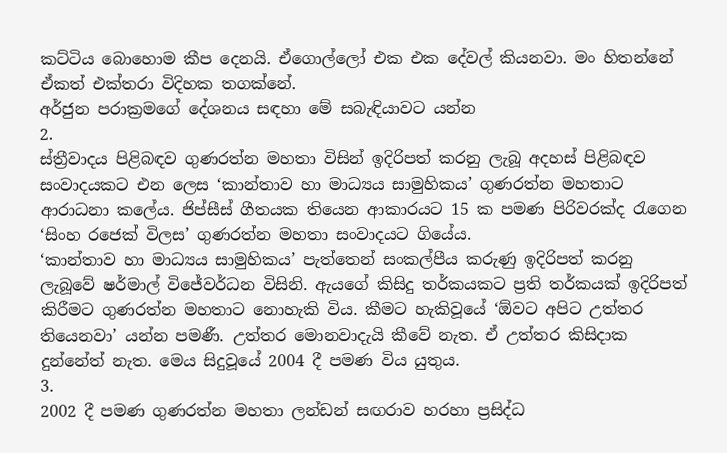කට්ටිය බොහොම කීප දෙනයි. ඒගොල්ලෝ එක එක දේවල් කියනවා. මං හිතන්නේ ඒකත් එක්තරා විදිහක තගක්නේ.
අර්ජුන පරාක්‍රමගේ දේශනය සඳහා මේ සබැඳියාවට යන්න
2.
ස්ත්‍රීවාදය පිළිබඳව ගුණරත්න මහතා විසින් ඉදිරිපත් කරනු ලැබූ අදහස් පිළිබඳව සංවාදයකට එන ලෙස ‘කාන්තාව හා මාධ්‍යය සාමුහිකය’ ගුණරත්න මහතාට ආරාධනා කලේය. ජිප්සීස් ගීතයක තියෙන ආකාරයට 15 ක පමණ පිරිවරක්ද රැගෙන ‘සිංහ රජෙක් විලස’ ගුණරත්න මහතා සංවාදයට ගියේය.
‘කාන්තාව හා මාධ්‍යය සාමුහිකය’ පැත්තෙන් සංකල්පීය කරුණු ඉදිරිපත් කරනු ලැබූවේ ෂර්මාල් විජේවර්ධන විසිනි. ඇයගේ කිසිදු තර්කයකට ප්‍රති තර්කයක් ඉදිරිපත් කිරීමට ගුණරත්න මහතාට නොහැකි විය. කීමට හැකිවූයේ ‘ඕවට අපිට උත්තර තියෙනවා’ යන්න පමණී. උත්තර මොනවාදැයි කීවේ නැත. ඒ උත්තර කිසිදාක දුන්නේත් නැත. මෙය සිදුවූයේ 2004 දී පමණ විය යුතුය.
3.
2002 දී පමණ ගුණරත්න මහතා ලන්ඩන් සඟරාව හරහා ප්‍රසිද්ධ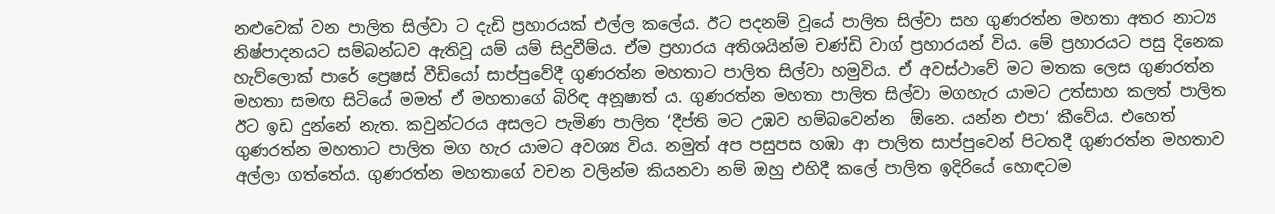නළුවෙක් වන පාලිත සිල්වා ට දැඩි ප්‍රහාරයක් එල්ල කලේය. ඊට පදනම් වූයේ පාලිත සිල්වා සහ ගුණරත්න මහතා අතර නාට්‍ය නිෂ්පාදනයට සම්බන්ධව ඇතිවූ යම් යම් සිදුවීම්ය. ඒම ප්‍රහාරය අතිශයින්ම චණ්ඩි වාග් ප්‍රහාරයන් විය. මේ ප්‍රහාරයට පසු දිනෙක හැව්ලොක් පාරේ ප්‍රෙෂස් වීඩියෝ සාප්පුවේදී ගුණරත්න මහතාට පාලිත සිල්වා හමුවිය. ඒ අවස්ථාවේ මට මතක ලෙස ගුණරත්න මහතා සමඟ සිටියේ මමත් ඒ මහතාගේ බිරිඳ අනූෂාත් ය. ගුණරත්න මහතා පාලිත සිල්වා මගහැර යාමට උත්සාහ කලත් පාලිත ඊට ඉඩ දුන්නේ නැත. කවුන්ටරය අසලට පැමිණ පාලිත ‘දීප්ති මට උඹව හම්බවෙන්න  ඕනෙ. යන්න එපා‘ කීවේය. එහෙත් ගුණරත්න මහතාට පාලිත මග හැර යාමට අවශ්‍ය විය. නමුත් අප පසුපස හඹා ආ පාලිත සාප්පුවෙන් පිටතදී ගුණරත්න මහතාව අල්ලා ගත්තේය. ගුණරත්න මහතාගේ වචන වලින්ම කියනවා නම් ඔහු එහිදී කලේ පාලිත ඉදිරියේ හොඳටම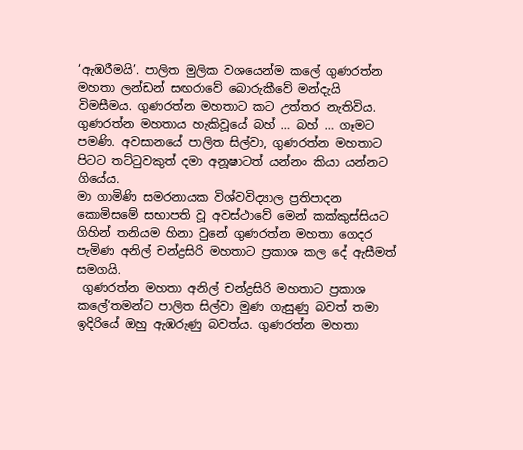‘ඇඹරීමයි’. පාලිත මුලික වශයෙන්ම කලේ ගුණරත්න මහතා ලන්ඩන් සඟරාවේ බොරුකීවේ මන්දැයි විමසීමය. ගුණරත්න මහතාට කට උත්තර නැතිවිය. ගුණරත්න මහතාය හැකිවූයේ බහ් … බහ් … ගෑමට පමණි. අවසානයේ පාලිත සිල්වා, ගුණරත්න මහතාට පිටට තට්ටුවකුත් දමා අනූෂාටත් යන්නං කියා යන්නට ගියේය.
මා ගාමිණි සමරනායක විශ්වවිද්‍යාල ප්‍රතිපාදන කොමිසමේ සභාපති වූ අවස්ථාවේ මෙන් කක්කුස්සියට ගිහින් තනියම හිනා වුනේ ගුණරත්න මහතා ගෙදර පැමිණ අනිල් චන්ද්‍රසිරි මහතාට ප්‍රකාශ කල දේ ඇසීමත් සමගයි.
 ගුණරත්න මහතා අනිල් චන්ද්‍රසිරි මහතාට ප්‍රකාශ කලේ‘තමන්ට පාලිත සිල්වා මුණ ගැසුණු බවත් තමා ඉදිරියේ ඔහු ඇඹරුණු බවත්ය. ගුණරත්න මහතා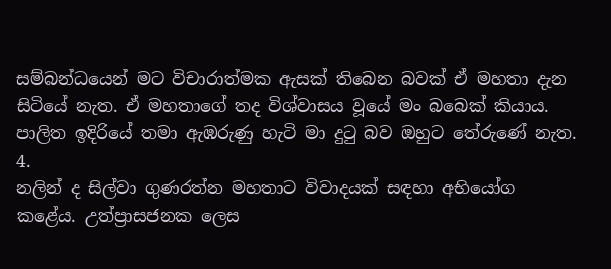සම්බන්ධයෙන් මට විචාරාත්මක ඇසක් තිබෙන බවක් ඒ මහතා දැන සිටියේ නැත. ඒ මහතාගේ තද විශ්වාසය වූයේ මං බබෙක් කියාය. පාලිත ඉදිරියේ තමා ඇඹරුණු හැටි මා දුටු බව ඔහුට තේරුණේ නැත.
4.
නලින් ද සිල්වා ගුණරත්න මහතාට විවාදයක් සඳහා අභියෝග කළේය. උත්ප්‍රාසජනක ලෙස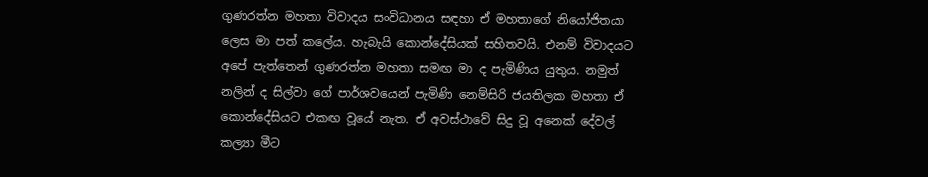ගුණරත්න මහතා විවාදය සංවිධානය සඳහා ඒ මහතාගේ නියෝජිතයා ලෙස මා පත් කලේය. හැබැයි කොන්දේසියක් සහිතවයි. එනම් විවාදයට අපේ පැත්තෙන් ගුණරත්න මහතා සමඟ මා ද පැමිණිය යුතුය. නමුත් නලින් ද සිල්වා ගේ පාර්ශවයෙන් පැමිණි නෙම්සිරි ජයතිලක මහතා ඒ කොන්දේසියට එකඟ වූයේ නැත. ඒ අවස්ථාවේ සිදු වූ අනෙක් දේවල් කල්‍යා මීට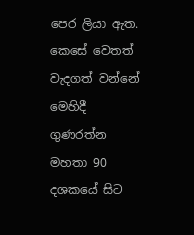පෙර ලියා ඇත. කෙසේ වෙතත් වැදගත් වන්නේ මෙහිදී    ගුණරත්න මහතා 90 දශකයේ සිට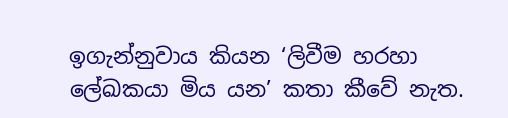ඉගැන්නුවාය කියන ‘ලිවීම හරහා ලේඛකයා මිය යන’ කතා කීවේ නැත.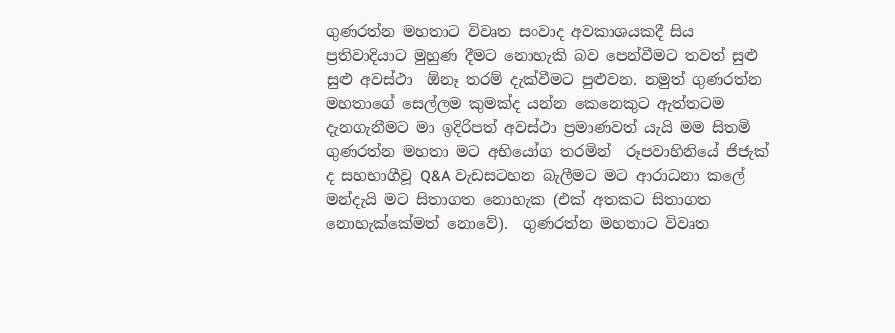ගුණරත්න මහතාට විවෘත සංවාද අවකාශයකදී සිය ප්‍රතිවාදියාට මුහුණ දීමට නොහැකි බව පෙන්වීමට තවත් සුළු සුළු අවස්ථා  ඕනෑ තරම් දැක්වීමට පුළුවන. නමුත් ගුණරත්න මහතාගේ සෙල්ලම කුමක්ද යන්න කෙනෙකුට ඇත්තටම දැනගැනීමට මා ඉදිරිපත් අවස්ථා ප්‍රමාණවත් යැයි මම සිතමි
ගුණරත්න මහතා මට අභියෝග තරමින්  රූපවාහිනියේ ජිජැක් ද සහභාගීවූ Q&A වැඩසටහන බැලීමට මට ආරාධනා කලේ මන්දැයි මට සිතාගත නොහැක (එක් අතකට සිතාගත නොහැක්කේමත් නොවේ).  ගුණරත්න මහතාට විවෘත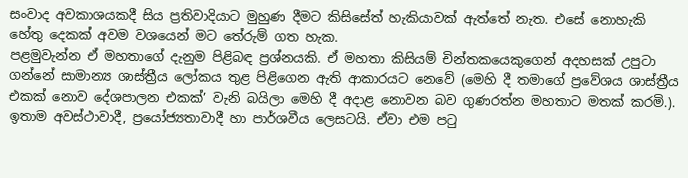සංවාද අවකාශයකදී සිය ප්‍රතිවාදියාට මුහුණ දීමට කිසිසේත් හැකියාවක් ඇත්තේ නැත. එසේ නොහැකි හේතු දෙකක් අවම වශයෙන් මට තේරුම් ගත හැක.
පළමුවැන්න ඒ මහතාගේ දැනුම පිළිබඳ ප්‍රශ්නයකි. ඒ මහතා කිසියම් චින්තකයෙකුගෙන් අදහසක් උපුටා ගන්නේ සාමාන්‍ය ශාස්ත්‍රීය ලෝකය තුළ පිළිගෙන ඇති ආකාරයට නෙවේ (මෙහි දී තමාගේ ප්‍රවේශය ශාස්ත්‍රීය එකක් නොව දේශපාලන එකක්’ වැනි බයිලා මෙහි දී අදාළ නොවන බව ගුණරත්න මහතාට මතක් කරමි.). ඉතාම අවස්ථාවාදී, ප්‍රයෝජ්‍යතාවාදී හා පාර්ශවීය ලෙසටයි. ඒවා එම පටු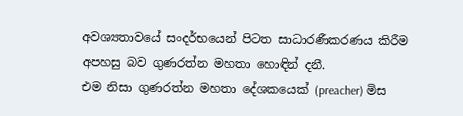අවශ්‍යතාවයේ සංදර්භයෙන් පිටත සාධාරණීකරණය කිරීම අපහසු බව ගුණරත්න මහතා හොඳින් දනී.
එම නිසා ගුණරත්න මහතා දේශකයෙක් (preacher) මිස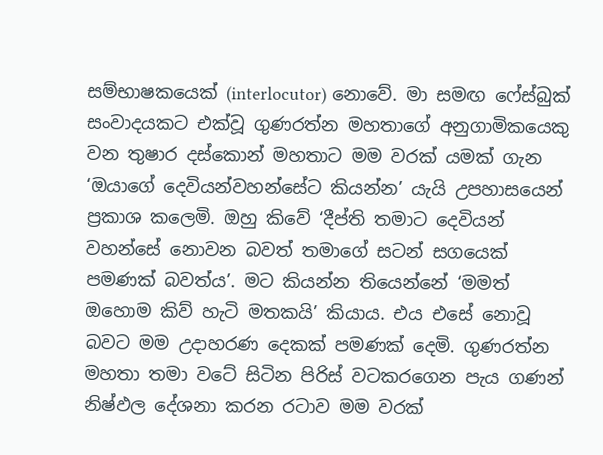සම්භාෂකයෙක් (interlocutor) නොවේ. මා සමඟ ෆේස්බුක් සංවාදයකට එක්වූ ගුණරත්න මහතාගේ අනුගාමිකයෙකු වන තුෂාර දස්කොන් මහතාට මම වරක් යමක් ගැන ‘ඔයාගේ දෙවියන්වහන්සේට කියන්න’ යැයි උපහාසයෙන් ප්‍රකාශ කලෙමි. ඔහු කිවේ ‘දීප්ති තමාට දෙවියන් වහන්සේ නොවන බවත් තමාගේ සටන් සගයෙක් පමණක් බවත්ය’. මට කියන්න තියෙන්නේ ‘මමත් ඔහොම කිව් හැටි මතකයි’ කියාය. එය එසේ නොවූ බවට මම උදාහරණ දෙකක් පමණක් දෙමි. ගුණරත්න මහතා තමා වටේ සිටින පිරිස් වටකරගෙන පැය ගණන් නිෂ්ඵල දේශනා කරන රටාව මම වරක්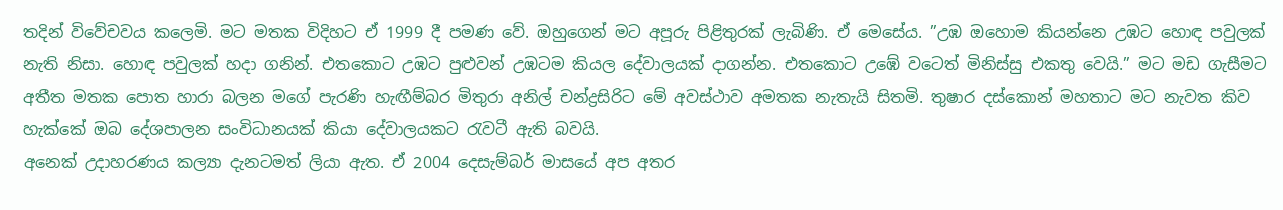තදින් විවේචවය කලෙමි. මට මතක විදිහට ඒ 1999 දී පමණ වේ. ඔහුගෙන් මට අපූරු පිළිතුරක් ලැබිණි. ඒ මෙසේය. ”උඹ ඔහොම කියන්නෙ උඹට හොඳ පවුලක් නැති නිසා. හොඳ පවුලක් හදා ගනින්. එතකොට උඹට පුළුවන් උඹටම කියල දේවාලයක් දාගන්න. එතකොට උඹේ වටෙත් මිනිස්සු එකතු වෙයි.” මට මඩ ගැසීමට අතීත මතක පොත හාරා බලන මගේ පැරණි හැඟීම්බර මිතුරා අනිල් චන්ද්‍රසිරිට මේ අවස්ථාව අමතක නැතැයි සිතමි. තුෂාර දස්කොන් මහතාට මට නැවත කිව හැක්කේ ඔබ දේශපාලන සංවිධානයක් කියා දේවාලයකට රැවටී ඇති බවයි.
අනෙක් උදාහරණය කල්‍යා දැනටමත් ලියා ඇත. ඒ 2004 දෙසැම්බර් මාසයේ අප අතර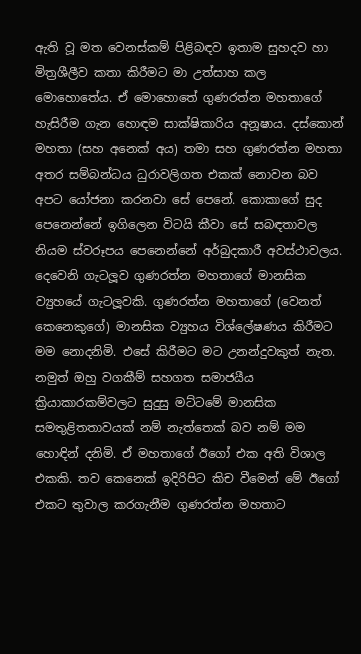ඇති වූ මත වෙනස්කම් පිළිබඳව ඉතාම සුහදව හා මිත්‍රශීලීව කතා කිරීමට මා උත්සාහ කල මොහොතේය. ඒ මොහොතේ ගුණරත්න මහතාගේ හැසිරීම ගැන හොඳම සාක්ෂිකාරිය අනූෂාය. දස්කොන් මහතා (සහ අනෙක් අය) තමා සහ ගුණරත්න මහතා අතර සම්බන්ධය ධුරාවලිගත එකක් නොවන බව අපට යෝජනා කරනවා සේ පෙනේ. කොකාගේ සුද පෙනෙන්නේ ඉගිලෙන විටයි කීවා සේ සබඳතාවල නියම ස්වරූපය පෙනෙන්නේ අර්බුදකාරී අවස්ථාවලය.
දෙවෙනි ගැටලූව ගුණරත්න මහතාගේ මානසික ව්‍යුහයේ ගැටලූවකි. ගුණරත්න මහතාගේ (වෙනත් කෙනෙකුගේ) මානසික ව්‍යුහය විශ්ලේෂණය කිරීමට මම නොදනිමි. එසේ කිරීමට මට උනන්දුවකුත් නැත. නමුත් ඔහු වගකීම් සහගත සමාජයීය ක්‍රියාකාරකම්වලට සුදුසු මට්ටමේ මානසික සමතුළිතතාවයක් නම් නැත්තෙක් බව නම් මම හොඳින් දනිමි. ඒ මහතාගේ ඊගෝ එක අති විශාල එකකි. තව කෙනෙක් ඉදිරිපිට කිච වීමෙන් මේ ඊගෝ එකට තුවාල කරගැනීම ගුණරත්න මහතාට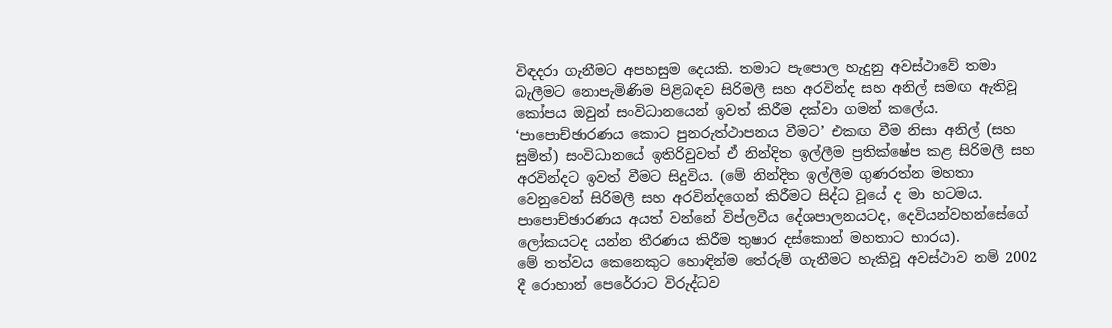විඳදරා ගැනීමට අපහසුම දෙයකි. තමාට පැපොල හැදුනු අවස්ථාවේ තමා බැලීමට නොපැමිණිම පිළිබඳව සිරිමලී සහ අරවින්ද සහ අනිල් සමඟ ඇතිවූ කෝපය ඔවුන් සංවිධානයෙන් ඉවත් කිරීම දක්වා ගමන් කලේය. ‘පාපොච්ඡාරණය කොට පුනරුත්ථාපනය වීමට’ එකඟ වීම නිසා අනිල් (සහ සුමිත්) සංවිධානයේ ඉතිරිවුවත් ඒ නින්දිත ඉල්ලීම ප්‍රතික්ෂේප කළ සිරිමලී සහ අරවින්දට ඉවත් වීමට සිදුවිය. (මේ නින්දිත ඉල්ලීම ගුණරත්න මහතා වෙනුවෙන් සිරිමලී සහ අරවින්දගෙන් කිරීමට සිද්ධ වූයේ ද මා හටමය. පාපොච්ඡාරණය අයත් වන්නේ විප්ලවීය දේශපාලනයටද, දෙවියන්වහන්සේගේ ලෝකයටද යන්න තීරණය කිරීම තුෂාර දස්කොන් මහතාට භාරය).
මේ තත්වය කෙනෙකුට හොඳින්ම තේරුම් ගැනීමට හැකිවූ අවස්ථාව නම් 2002 දී රොහාන් පෙරේරාට විරුද්ධව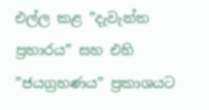එල්ල කළ ”දැවැන්ත ප්‍රහාරය” සහ එහි ”ජයග්‍රහණය” ප්‍රකාශයට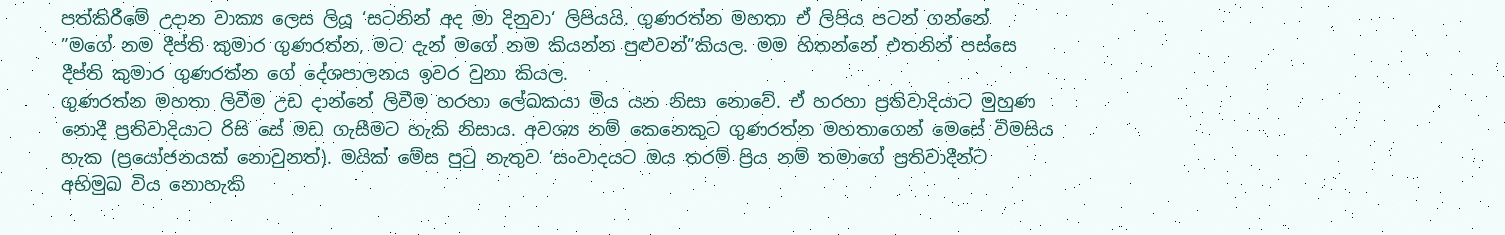පත්කිරීමේ උදාන වාක්‍ය ලෙස ලියූ ‘සටනින් අද මා දිනුවා‘ ලිපියයි. ගුණරත්න මහතා ඒ ලිපිය පටන් ගන්නේ   ”මගේ නම දීප්ති කුමාර ගුණරත්න, මට දැන් මගේ නම කියන්න පුළුවන්”කියල. මම හිතන්නේ එතනින් පස්සෙ දීප්ති කුමාර ගුණරත්න ගේ දේශපාලනය ඉවර වුනා කියල.
ගුණරත්න මහතා ලිවීම උඩ දාන්නේ ලිවීම හරහා ලේඛකයා මිය යන නිසා නොවේ. ඒ හරහා ප්‍රතිවාදියාට මුහුණ නොදී ප්‍රතිවාදියාට රිසි සේ මඩ ගැසීමට හැකි නිසාය. අවශ්‍ය නම් කෙනෙකුට ගුණරත්න මහතාගෙන් මෙසේ විමසිය හැක (ප්‍රයෝජනයක් නොවුනත්). මයික් මේස පුටු නැතුව ‘සංවාදයට ඔය තරම් ප්‍රිය නම් තමාගේ ප්‍රතිවාදීන්ට අභිමුඛ විය නොහැකි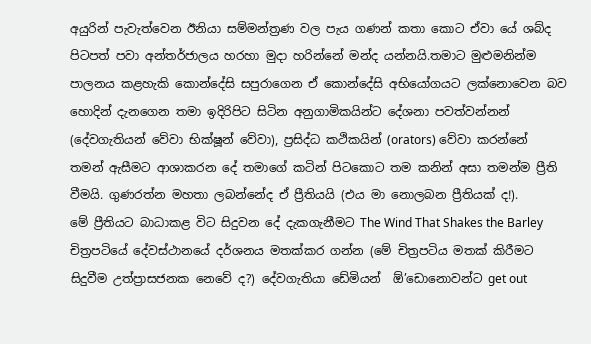අයුරින් පැවැත්වෙන ඊනියා සම්මන්ත්‍රණ වල පැය ගණන් කතා කොට ඒවා යේ ශබ්ද පිටපත් පවා අන්තර්ජාලය හරහා මුදා හරින්නේ මන්ද යන්නයි.තමාට මුළුමනින්ම පාලනය කළහැකි කොන්දේසි සපුරාගෙන ඒ කොන්දේසි අභියෝගයට ලක්නොවෙන බව හොදින් දැනගෙන තමා ඉදිරිපිට සිටින අනුගාමිකයින්ට දේශනා පවත්වන්නන් (දේවගැතියන් වේවා භික්ෂූන් වේවා), ප්‍රසිද්ධ කථිකයින් (orators) වේවා කරන්නේ තමන් ඇසීමට ආශාකරන දේ තමාගේ කටින් පිටකොට තම කනින් අසා තමන්ම ප්‍රීති වීමයි. ගුණරත්න මහතා ලබන්නේද ඒ ප්‍රීතියයි (එය මා නොලබන ප්‍රීතියක් ද!).
මේ ප්‍රීතියට බාධාකළ විට සිදුවන දේ දැකගැනීමට The Wind That Shakes the Barley චිත්‍රපටියේ දේවස්ථානයේ දර්ශනය මතක්කර ගන්න (මේ චිත්‍රපටිය මතක් කිරීමට සිදුවීම උත්ප්‍රාසජනක නෙවේ ද?) දේවගැතියා ඩේමියන්  ඕ’ඩොනොවන්ට get out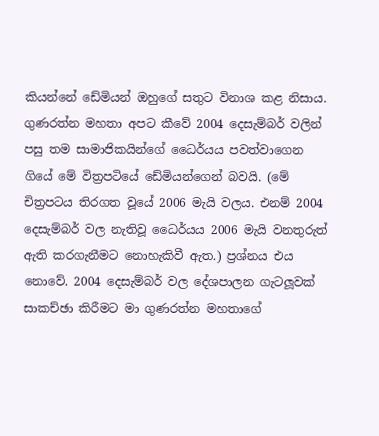කියන්නේ ඩේමියන් ඔහුගේ සතුට විනාශ කළ නිසාය. ගුණරත්න මහතා අපට කීවේ 2004 දෙසැම්බර් වලින් පසු තම සාමාජිකයින්ගේ ධෛර්යය පවත්වාගෙන ගියේ මේ විත්‍රපටියේ ඩේමියන්ගෙන් බවයි. (මේ චිත්‍රපටය තිරගත වූයේ 2006 මැයි වලය. එනම් 2004 දෙසැම්බර් වල නැතිවූ ධෛර්යය 2006 මැයි වනතුරුත් ඇති කරගැනීමට නොහැකිවී ඇත.) ප්‍රශ්නය එය නොවේ. 2004 දෙසැම්බර් වල දේශපාලන ගැටලූවක් සාකච්ඡා කිරීමට මා ගුණරත්න මහතාගේ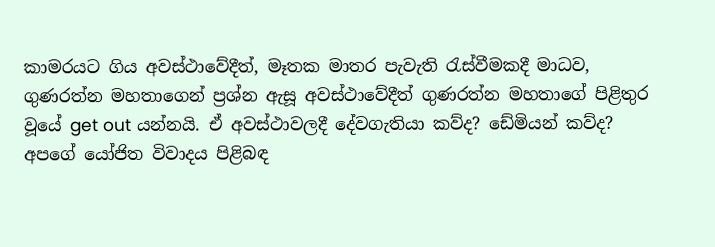කාමරයට ගිය අවස්ථාවේදීත්, මෑතක මාතර පැවැති රැස්වීමකදී මාධව, ගුණරත්න මහතාගෙන් ප්‍රශ්න ඇසූ අවස්ථාවේදීත් ගුණරත්න මහතාගේ පිළිතුර වූයේ get out යන්නයි. ඒ අවස්ථාවලදී දේවගැතියා කව්ද? ඩේමියන් කව්ද?
අපගේ යෝජිත විවාදය පිළිබඳ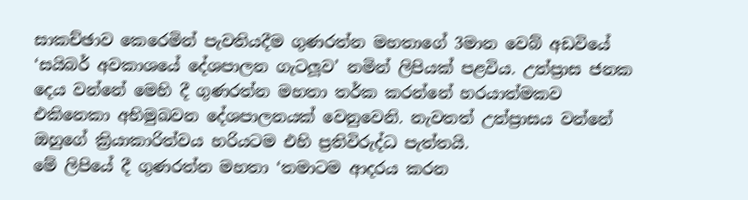සාකච්ඡාව කෙරෙමින් පැවතියදීම ගුණරත්න මහතාගේ 3මාන වෙබ් අඩවියේ ‘සයිබර් අවකාශයේ දේශපාලන ගැටලූව’ නමින් ලිපියක් පළවිය. උත්ප්‍රාස ජනක දෙය වන්නේ මෙහි දී ගුණරත්න මහතා තර්ක කරන්නේ හරයාත්මකව එකිනෙකා අභිමුඛවන දේශපාලනයක් වෙනුවෙනි. නැවතත් උත්ප්‍රාසය වන්නේ ඔහුගේ ක්‍රියාකාරිත්වය හරියටම එහි ප්‍රතිවිරුද්ධ පැත්තයි.
මේ ලිපියේ දී ගුණරත්න මහතා ‘තමාටම ආදරය කරන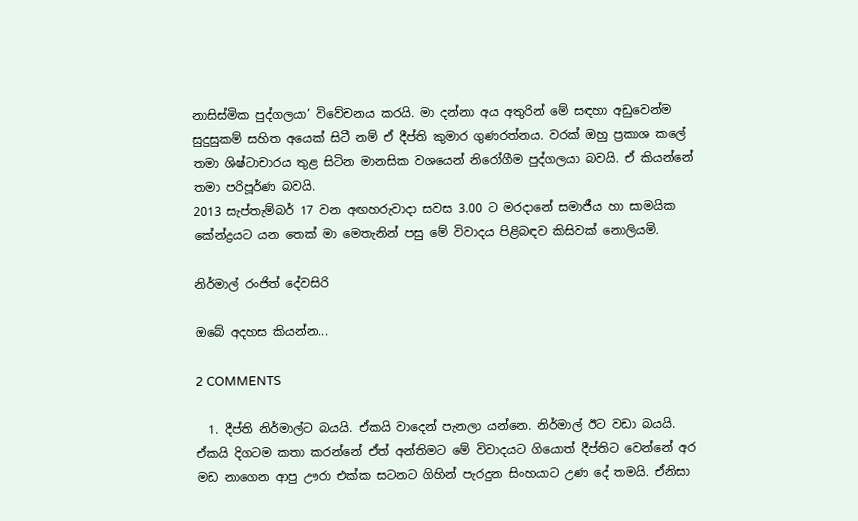නාසිස්මික පුද්ගලයා’ විවේචනය කරයි. මා දන්නා අය අතුරින් මේ සඳහා අඩුවෙන්ම සුදුසුකම් සහිත අයෙක් සිටී නම් ඒ දීප්ති කුමාර ගුණරත්නය. වරක් ඔහු ප්‍රකාශ කලේ තමා ශිෂ්ටාචාරය තුළ සිටින මානසික වශයෙන් නිරෝගීම පුද්ගලයා බවයි. ඒ කියන්නේ තමා පරිපූර්ණ බවයි.
2013 සැප්තැම්බර් 17 වන අඟහරුවාදා සවස 3.00 ට මරදානේ සමාජීය හා සාමයික කේන්ද්‍රයට යන තෙක් මා මෙතැනින් පසු මේ විවාදය පිළිබඳව කිසිවක් නොලියමි.

නිර්මාල් රංජිත් දේවසිරි

ඔබේ අදහස කියන්න...

2 COMMENTS

  1. දීප්ති නිර්මාල්ට බයයි. ඒකයි වාදෙන් පැනලා යන්නෙ. නිර්මාල් ඊට වඩා බයයි. ඒකයි දිගටම කතා කරන්නේ ඒත් අන්තිමට මේ විවාදයට ගියොත් දීප්තිට වෙන්නේ අර මඩ නාගෙන ආපු ඌරා එක්ක සටනට ගිහින් පැරදුන සිංහයාට උණ දේ තමයි. ඒනිසා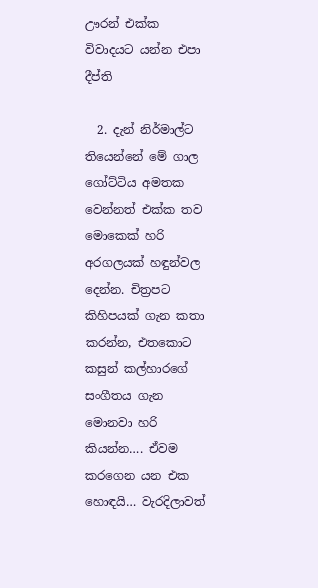ඌරන් එක්ක විවාදයට යන්න එපා දීප්ති

  2. දැන් නිර්මාල්ට තියෙන්නේ මේ ගාල ගෝට්ටිය අමතක වෙන්නත් එක්ක තව මොකෙක් හරි අරගලයක් හඳුන්වල දෙන්න. චිත්‍රපට කිහිපයක් ගැන කතා කරන්න, එතකොට කසුන් කල්හාරගේ සංගීතය ගැන මොනවා හරි කියන්න…. ඒවම කරගෙන යන එක හොඳයි… වැරදිලාවත්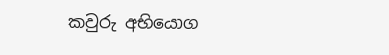කවුරු අභියොග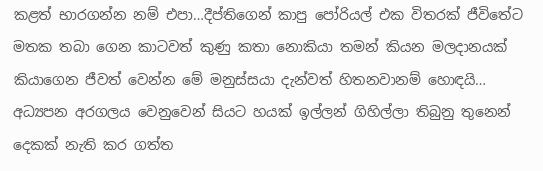කළත් භාරගන්න නම් එපා…දීප්තිගෙන් කාපු පෝරියල් එක විතරක් ජීවිතේට මතක තබා ගෙන කාටවත් කුණු කතා නොකියා තමන් කියන මලදානයක් කියාගෙන ජීවත් වෙන්න මේ මනුස්සයා දැන්වත් හිතනවානම් හොඳයි… අධ්‍යපන අරගලය වෙනුවෙන් සියට හයක් ඉල්ලන් ගිහිල්ලා තිබුනු තුනෙන් දෙකක් නැති කර ගත්ත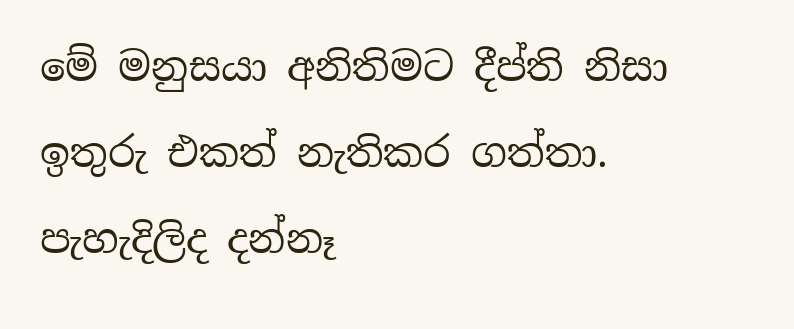මේ මනුසයා අනිතිමට දීප්ති නිසා ඉතුරු එකත් නැතිකර ගත්තා. පැහැදිලිද දන්නෑ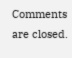Comments are closed.